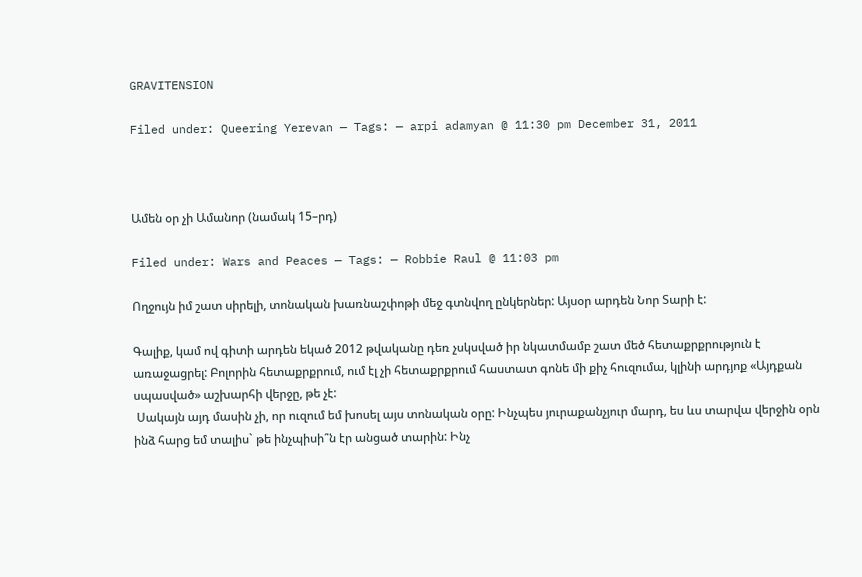GRAVITENSION

Filed under: Queering Yerevan — Tags: — arpi adamyan @ 11:30 pm December 31, 2011



Ամեն օր չի Ամանոր (նամակ 15–րդ)

Filed under: Wars and Peaces — Tags: — Robbie Raul @ 11:03 pm

Ողջույն իմ շատ սիրելի, տոնական խառնաշփոթի մեջ գտնվող ընկերներ: Այսօր արդեն Նոր Տարի է:

Գալիք, կամ ով գիտի արդեն եկած 2012 թվականը դեռ չսկսված իր նկատմամբ շատ մեծ հետաքրքրություն է առաջացրել: Բոլորին հետաքրքրում, ում էլ չի հետաքրքրում հաստատ գոնե մի քիչ հուզումա, կլինի արդյոք «Այդքան սպասված» աշխարհի վերջը, թե չէ:
 Սակայն այդ մասին չի, որ ուզում եմ խոսել այս տոնական օրը: Ինչպես յուրաքանչյուր մարդ, ես ևս տարվա վերջին օրն ինձ հարց եմ տալիս` թե ինչպիսի՞ն էր անցած տարին: Ինչ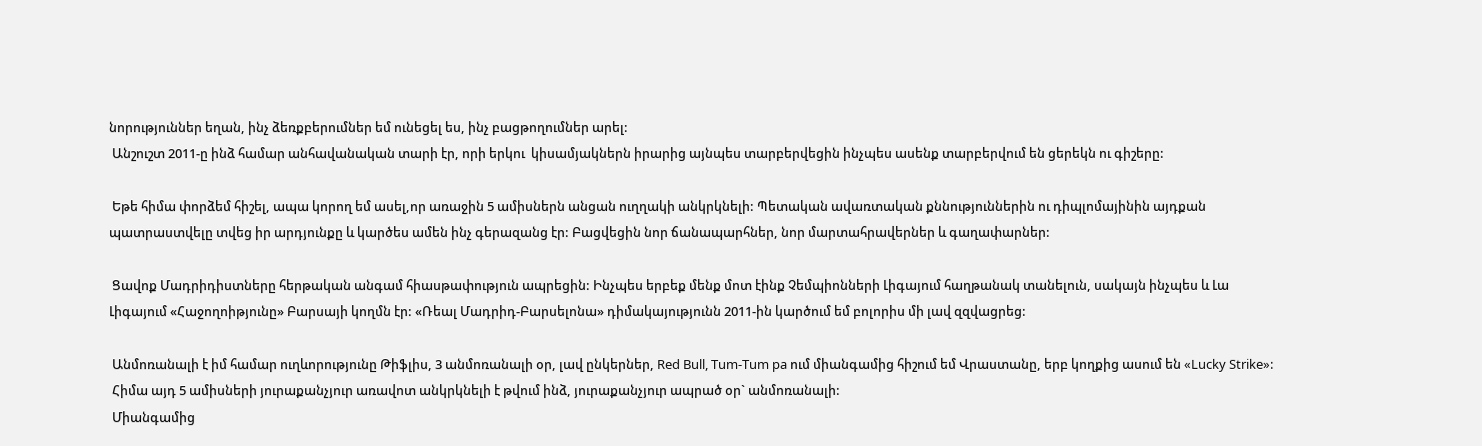նորություններ եղան, ինչ ձեռքբերումներ եմ ունեցել ես, ինչ բացթողումներ արել:
 Անշուշտ 2011-ը ինձ համար անհավանական տարի էր, որի երկու  կիսամյակներն իրարից այնպես տարբերվեցին ինչպես ասենք տարբերվում են ցերեկն ու գիշերը:

 Եթե հիմա փորձեմ հիշել, ապա կորող եմ ասել,որ առաջին 5 ամիսներն անցան ուղղակի անկրկնելի: Պետական ավառտական քննություններին ու դիպլոմայինին այդքան պատրաստվելը տվեց իր արդյունքը և կարծես ամեն ինչ գերազանց էր: Բացվեցին նոր ճանապարհներ, նոր մարտահրավերներ և գաղափարներ:

 Ցավոք Մադրիդիստները հերթական անգամ հիասթափություն ապրեցին: Ինչպես երբեք մենք մոտ էինք Չեմպիոնների Լիգայում հաղթանակ տանելուն, սակայն ինչպես և Լա Լիգայում «Հաջողոիթյունը» Բարսայի կողմն էր: «Ռեալ Մադրիդ-Բարսելոնա» դիմակայությունն 2011-ին կարծում եմ բոլորիս մի լավ զզվացրեց:

 Անմոռանալի է իմ համար ուղևորությունը Թիֆլիս, 3 անմոռանալի օր, լավ ընկերներ, Red Bull, Tum-Tum pa ում միանգամից հիշում եմ Վրաստանը, երբ կողքից ասում են «Lucky Strike»:
 Հիմա այդ 5 ամիսների յուրաքանչյուր առավոտ անկրկնելի է թվում ինձ, յուրաքանչյուր ապրած օր` անմոռանալի:
 Միանգամից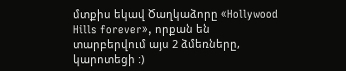մտքիս եկավ Ծաղկաձորը «Hollywood Hills forever», որքան են տարբերվում այս 2 ձմեռները, կարոտեցի :)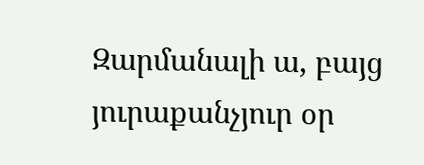Զարմանալի ա, բայց յուրաքանչյուր օր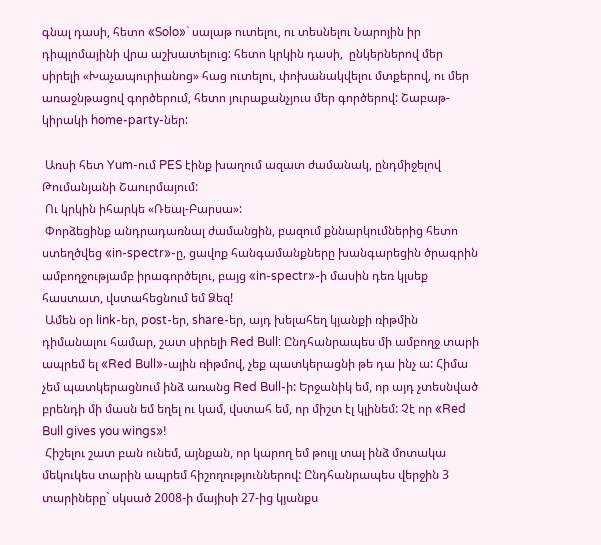գնալ դասի, հետո «Solo»` սալաթ ուտելու, ու տեսնելու Նարոյին իր դիպլոմայինի վրա աշխատելուց: հետո կրկին դասի,  ընկերներով մեր սիրելի «Խաչապուրիանոց» հաց ուտելու, փոխանակվելու մտքերով, ու մեր առաջնթացով գործերում, հետո յուրաքանչյուս մեր գործերով: Շաբաթ-կիրակի home-party-ներ:

 Առսի հետ Yum-ում PES էինք խաղում ազատ ժամանակ, ընդմիջելով Թումանյանի Շաուրմայում:
 Ու կրկին իհարկե «Ռեալ-Բարսա»:
 Փորձեցինք անդրադառնալ ժամանցին, բազում քննարկումներից հետո ստեղծվեց «in-spectr»-ը, ցավոք հանգամանքները խանգարեցին ծրագրին ամբողջությամբ իրագործելու, բայց «in-spectr»-ի մասին դեռ կլսեք հաստատ, վստահեցնում եմ Ձեզ!
 Ամեն օր link-եր, post-եր, share-եր, այդ խելահեղ կյանքի ռիթմին դիմանալու համար, շատ սիրելի Red Bull: Ընդհանրապես մի ամբողջ տարի ապրեմ ել «Red Bull»-ային ռիթմով, չեք պատկերացնի թե դա ինչ ա: Հիմա չեմ պատկերացնում ինձ առանց Red Bull-ի: Երջանիկ եմ, որ այդ չտեսնված բրենդի մի մասն եմ եղել ու կամ, վստահ եմ, որ միշտ էլ կլինեմ: Չէ որ «Red Bull gives you wings»!
 Հիշելու շատ բան ունեմ, այնքան, որ կարող եմ թույլ տալ ինձ մոտակա մեկուկես տարին ապրեմ հիշողություններով: Ընդհանրապես վերջին 3 տարիները` սկսած 2008-ի մայիսի 27-ից կյանքս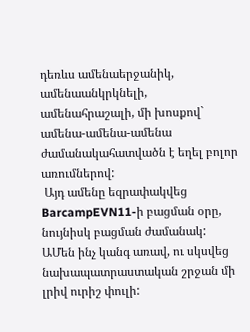դեռևս ամենաերջանիկ, ամենաանկրկնելի, ամենահրաշալի, մի խոսքով` ամենա-ամենա-ամենա ժամանակահատվածն է եղել բոլոր առումներով:
 Այդ ամենը եզրափակվեց BarcampEVN11-ի բացման օրը, նույնիսկ բացման ժամանակ: ԱՄեն ինչ կանգ առավ, ու սկսվեց նախապատրաստական շրջան մի լրիվ ուրիշ փուլի: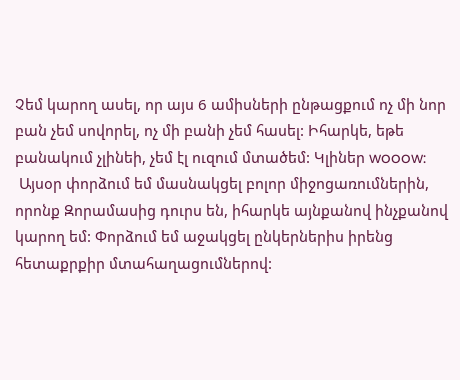Չեմ կարող ասել, որ այս 6 ամիսների ընթացքում ոչ մի նոր բան չեմ սովորել, ոչ մի բանի չեմ հասել: Իհարկե, եթե բանակում չլինեի, չեմ էլ ուզում մտածեմ: Կլիներ wooow:
 Այսօր փորձում եմ մասնակցել բոլոր միջոցառումներին, որոնք Զորամասից դուրս են, իհարկե այնքանով ինչքանով կարող եմ: Փորձում եմ աջակցել ընկերներիս իրենց հետաքրքիր մտահաղացումներով: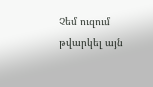Չեմ ուզում թվարկել այն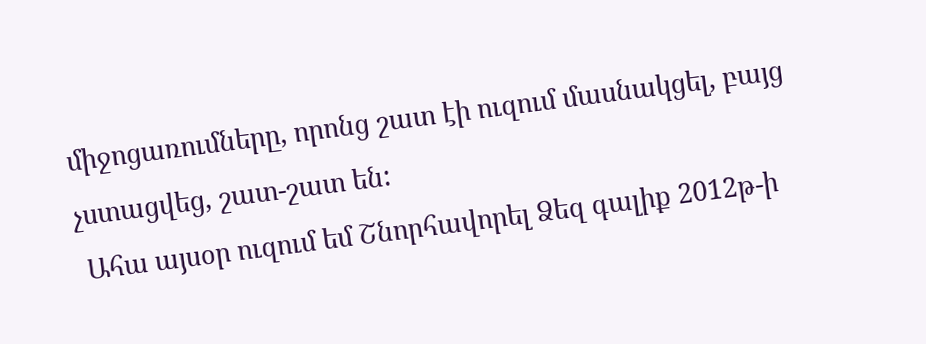միջոցառումները, որոնց շատ էի ուզում մասնակցել, բայց չստացվեց, շատ-շատ են:
 Ահա այսօր ուզում եմ Շնորհավորել Ձեզ գալիք 2012թ-ի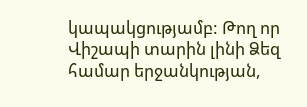կապակցությամբ: Թող որ Վիշապի տարին լինի Ձեզ համար երջանկության,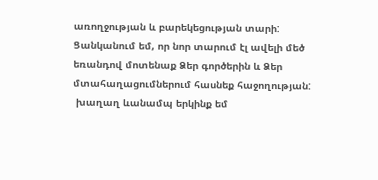առողջության և բարեկեցության տարի: Ցանկանում եմ, որ նոր տարում էլ ավելի մեծ եռանդով մոտենաք Ձեր գործերին և Ձեր մտահաղացումներում հասնեք հաջողության:
 խաղաղ ևանամպ երկինք եմ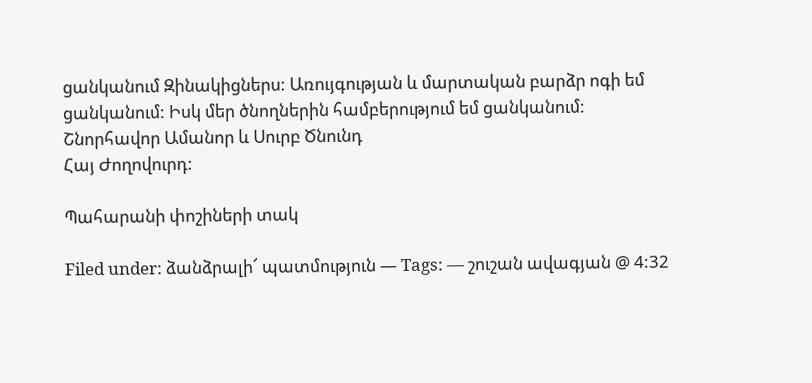ցանկանում Զինակիցներս: Առույգության և մարտական բարձր ոգի եմ ցանկանում: Իսկ մեր ծնողներին համբերությում եմ ցանկանում:
Շնորհավոր Ամանոր և Սուրբ Ծնունդ
Հայ Ժողովուրդ:

Պահարանի փոշիների տակ

Filed under: ձանձրալի՜ պատմություն — Tags: — շուշան ավագյան @ 4:32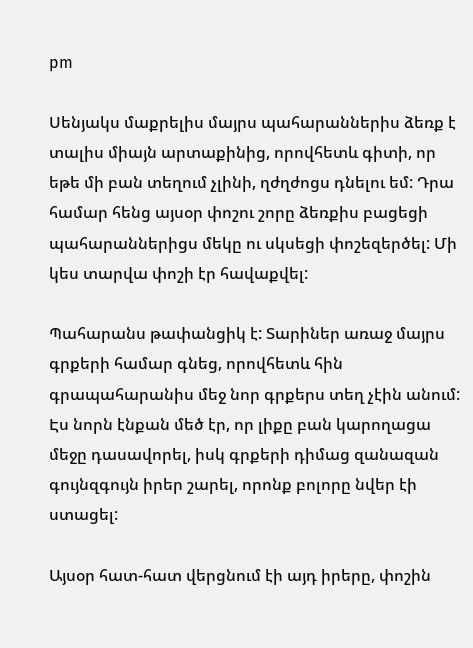pm

Սենյակս մաքրելիս մայրս պահարաններիս ձեռք է տալիս միայն արտաքինից, որովհետև գիտի, որ եթե մի բան տեղում չլինի, ղժղժոցս դնելու եմ: Դրա համար հենց այսօր փոշու շորը ձեռքիս բացեցի պահարաններիցս մեկը ու սկսեցի փոշեզերծել: Մի կես տարվա փոշի էր հավաքվել:

Պահարանս թափանցիկ է: Տարիներ առաջ մայրս գրքերի համար գնեց, որովհետև հին գրապահարանիս մեջ նոր գրքերս տեղ չէին անում: Էս նորն էնքան մեծ էր, որ լիքը բան կարողացա մեջը դասավորել, իսկ գրքերի դիմաց զանազան գույնզգույն իրեր շարել, որոնք բոլորը նվեր էի ստացել:

Այսօր հատ-հատ վերցնում էի այդ իրերը, փոշին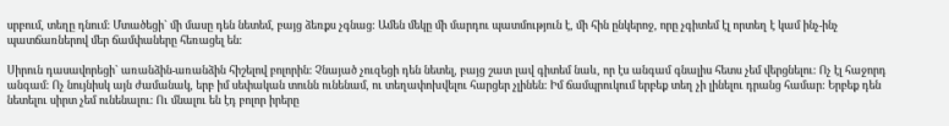սրբում, տեղը դնում: Մտածեցի` մի մասը դեն նետեմ, բայց ձեռքս չգնաց: Ամեն մեկը մի մարդու պատմություն է, մի հին ընկերոջ, որը չգիտեմ էլ որտեղ է կամ ինչ-ինչ պատճառներով մեր ճամփաները հեռացել են:

Սիրուն դասավորեցի` առանձին-առանձին հիշելով բոլորին: Չնայած չուզեցի դեն նետել, բայց շատ լավ գիտեմ նաև, որ էս անգամ գնալիս հետս չեմ վերցնելու: Ոչ էլ հաջորդ անգամ: Ոչ նույնիսկ այն ժամանակ, երբ իմ սեփական տունն ունենամ, ու տեղափոխվելու հարցեր չլինեն: Իմ ճամպրուկում երբեք տեղ չի լինելու դրանց համար: Երբեք դեն նետելու սիրտ չեմ ունենալու: Ու մնալու են էդ բոլոր իրերը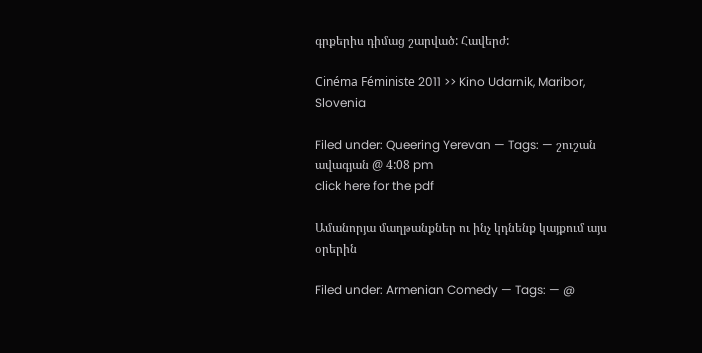գրքերիս դիմաց շարված: Հավերժ:

Cinéma Féministe 2011 >> Kino Udarnik, Maribor, Slovenia

Filed under: Queering Yerevan — Tags: — շուշան ավագյան @ 4:08 pm
click here for the pdf

Ամանորյա մաղթանքներ ու ինչ կդնենք կայքում այս օրերին

Filed under: Armenian Comedy — Tags: — @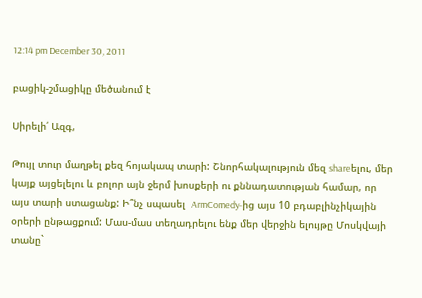12:14 pm December 30, 2011

բացիկ-շմացիկը մեծանում է

Սիրելի՛ Ազգ,

Թույլ տուր մաղթել քեզ հոյակապ տարի: Շնորհակալություն մեզ shareելու, մեր կայք այցելելու և բոլոր այն ջերմ խոսքերի ու քննադատության համար, որ այս տարի ստացանք: Ի՞նչ սպասել  ArmComedy-ից այս 10 բդաբլինչիկային օրերի ընթացքում: Մաս-մաս տեղադրելու ենք մեր վերջին ելույթը Մոսկվայի տանը`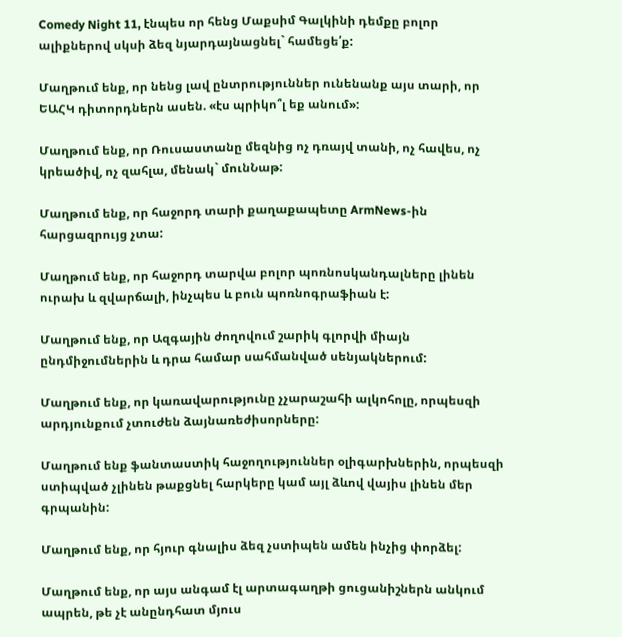Comedy Night 11, էնպես որ հենց Մաքսիմ Գալկինի դեմքը բոլոր ալիքներով սկսի ձեզ նյարդայնացնել` համեցե՛ք:

Մաղթում ենք, որ նենց լավ ընտրություններ ունենանք այս տարի, որ ԵԱՀԿ դիտորդներն ասեն. «էս պրիկո՞լ եք անում»:

Մաղթում ենք, որ Ռուսաստանը մեզնից ոչ դռայվ տանի, ոչ հավես, ոչ կրեածիվ, ոչ զահլա, մենակ` մունՆաթ:

Մաղթում ենք, որ հաջորդ տարի քաղաքապետը ArmNews-ին հարցազրույց չտա:

Մաղթում ենք, որ հաջորդ տարվա բոլոր պոռնոսկանդալները լինեն ուրախ և զվարճալի, ինչպես և բուն պոռնոգրաֆիան է:

Մաղթում ենք, որ Ազգային ժողովում շարիկ գլորվի միայն ընդմիջումներին և դրա համար սահմանված սենյակներում:

Մաղթում ենք, որ կառավարությունը չչարաշահի ալկոհոլը, որպեսզի արդյունքում չտուժեն ձայնառեժիսորները:

Մաղթում ենք ֆանտաստիկ հաջողություններ օլիգարխներին, որպեսզի ստիպված չլինեն թաքցնել հարկերը կամ այլ ձևով վայիս լինեն մեր գրպանին:

Մաղթում ենք, որ հյուր գնալիս ձեզ չստիպեն ամեն ինչից փորձել:

Մաղթում ենք, որ այս անգամ էլ արտագաղթի ցուցանիշներն անկում ապրեն, թե չէ անընդհատ մյուս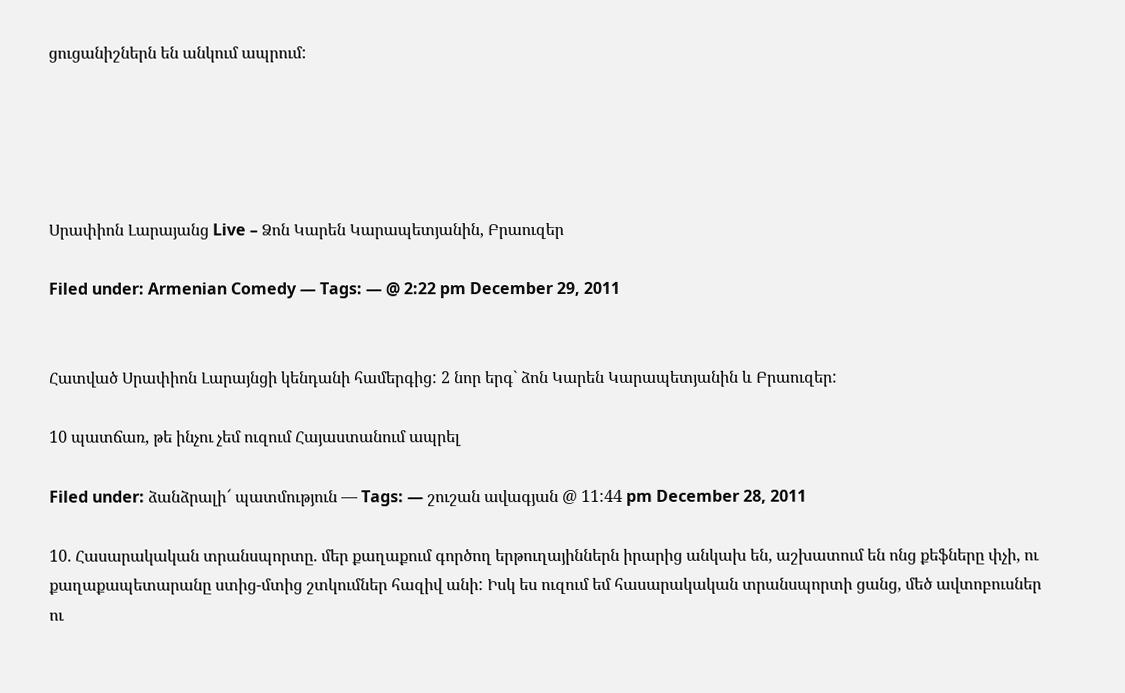ցուցանիշներն են անկում ապրում:





Սրափիոն Լարայանց Live – Ձոն Կարեն Կարապետյանին, Բրաուզեր

Filed under: Armenian Comedy — Tags: — @ 2:22 pm December 29, 2011


Հատված Սրափիոն Լարայնցի կենդանի համերգից: 2 նոր երգ` ձոն Կարեն Կարապետյանին և Բրաուզեր:

10 պատճառ, թե ինչու չեմ ուզում Հայաստանում ապրել

Filed under: ձանձրալի՜ պատմություն — Tags: — շուշան ավագյան @ 11:44 pm December 28, 2011

10. Հասարակական տրանսպորտը. մեր քաղաքում գործող երթուղայիններն իրարից անկախ են, աշխատում են ոնց քեֆները փչի, ու քաղաքապետարանը ստից-մտից շտկումներ հազիվ անի: Իսկ ես ուզում եմ հասարակական տրանսպորտի ցանց, մեծ ավտոբուսներ ու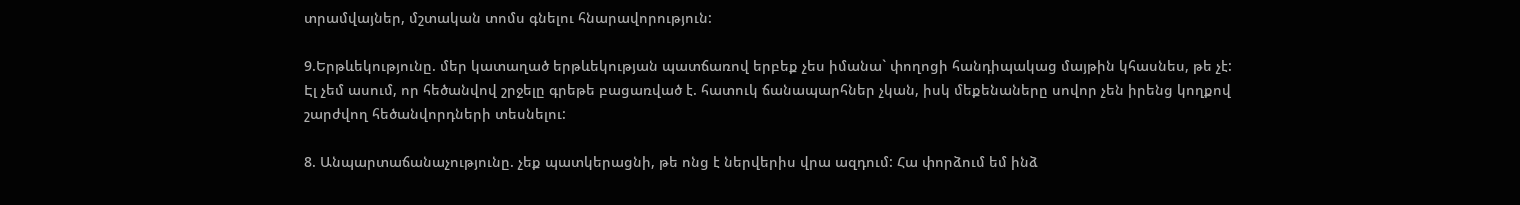տրամվայներ, մշտական տոմս գնելու հնարավորություն:

9.Երթևեկությունը. մեր կատաղած երթևեկության պատճառով երբեք չես իմանա` փողոցի հանդիպակաց մայթին կհասնես, թե չէ: Էլ չեմ ասում, որ հեծանվով շրջելը գրեթե բացառված է. հատուկ ճանապարհներ չկան, իսկ մեքենաները սովոր չեն իրենց կողքով շարժվող հեծանվորդների տեսնելու:

8. Անպարտաճանաչությունը. չեք պատկերացնի, թե ոնց է ներվերիս վրա ազդում: Հա փորձում եմ ինձ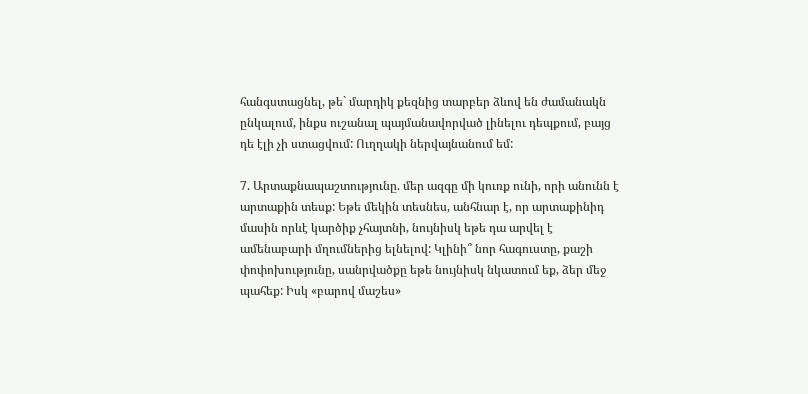հանգստացնել, թե` մարդիկ քեզնից տարբեր ձևով են ժամանակն ընկալում, ինքս ուշանալ պայմանավորված լինելու դեպքում, բայց դե էլի չի ստացվում: Ուղղակի ներվայնանում եմ:

7. Արտաքնապաշտությունը. մեր ազգը մի կուռք ունի, որի անունն է արտաքին տեսք: Եթե մեկին տեսնես, անհնար է, որ արտաքինիդ մասին որևէ կարծիք չհայտնի, նույնիսկ եթե դա արվել է ամենաբարի մղումներից ելնելով: Կլինի՞ նոր հագուստը, քաշի փոփոխությունը, սանրվածքը եթե նույնիսկ նկատում եք, ձեր մեջ պահեք: Իսկ «բարով մաշես»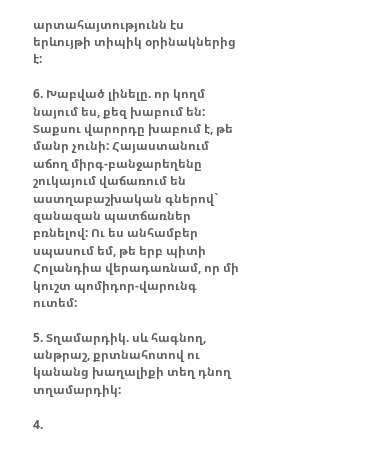արտահայտությունն էս երևույթի տիպիկ օրինակներից է:

6. Խաբված լինելը. որ կողմ նայում ես, քեզ խաբում են: Տաքսու վարորդը խաբում է, թե մանր չունի: Հայաստանում աճող միրգ-բանջարեղենը շուկայում վաճառում են աստղաբաշխական գներով` զանազան պատճառներ բռնելով: Ու ես անհամբեր սպասում եմ, թե երբ պիտի Հոլանդիա վերադառնամ, որ մի կուշտ պոմիդոր-վարունգ ուտեմ:

5. Տղամարդիկ. սև հագնող, անթրաշ, քրտնահոտով ու կանանց խաղալիքի տեղ դնող տղամարդիկ:

4.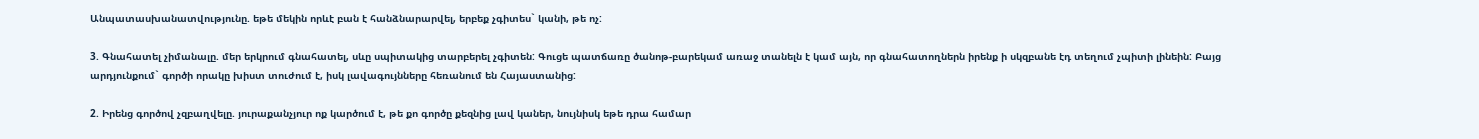Անպատասխանատվությունը. եթե մեկին որևէ բան է հանձնարարվել, երբեք չգիտես` կանի, թե ոչ:

3. Գնահատել չիմանալը. մեր երկրում գնահատել, սևը սպիտակից տարբերել չգիտեն: Գուցե պատճառը ծանոթ-բարեկամ առաջ տանելն է կամ այն, որ գնահատողներն իրենք ի սկզբանե էդ տեղում չպիտի լինեին: Բայց արդյունքում` գործի որակը խիստ տուժում է, իսկ լավագույնները հեռանում են Հայաստանից:

2. Իրենց գործով չզբաղվելը. յուրաքանչյուր ոք կարծում է, թե քո գործը քեզնից լավ կաներ, նույնիսկ եթե դրա համար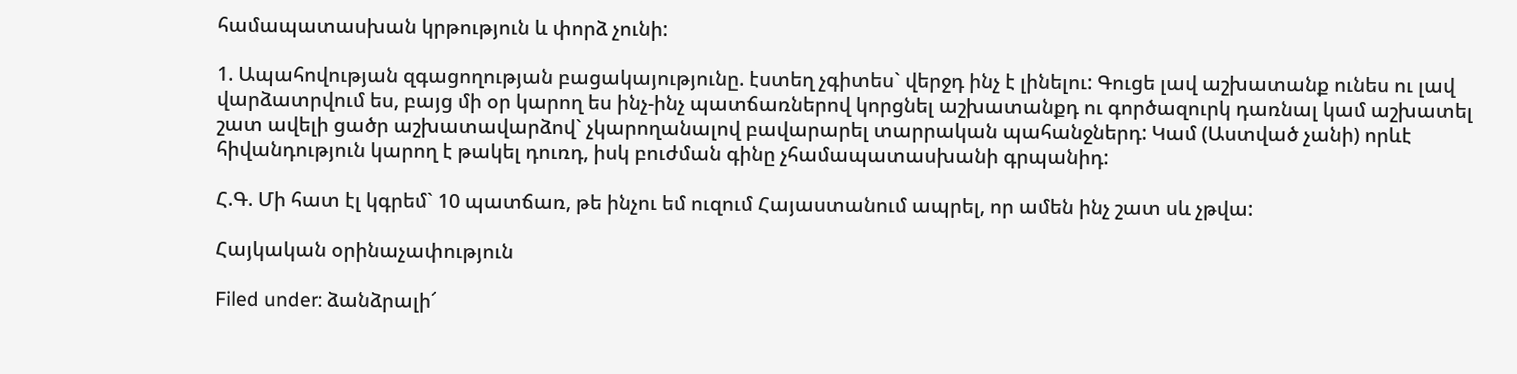համապատասխան կրթություն և փորձ չունի:

1. Ապահովության զգացողության բացակայությունը. էստեղ չգիտես` վերջդ ինչ է լինելու: Գուցե լավ աշխատանք ունես ու լավ վարձատրվում ես, բայց մի օր կարող ես ինչ-ինչ պատճառներով կորցնել աշխատանքդ ու գործազուրկ դառնալ կամ աշխատել շատ ավելի ցածր աշխատավարձով` չկարողանալով բավարարել տարրական պահանջներդ: Կամ (Աստված չանի) որևէ հիվանդություն կարող է թակել դուռդ, իսկ բուժման գինը չհամապատասխանի գրպանիդ:

Հ.Գ. Մի հատ էլ կգրեմ` 10 պատճառ, թե ինչու եմ ուզում Հայաստանում ապրել, որ ամեն ինչ շատ սև չթվա:

Հայկական օրինաչափություն

Filed under: ձանձրալի՜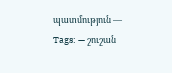պատմություն — Tags: — շուշան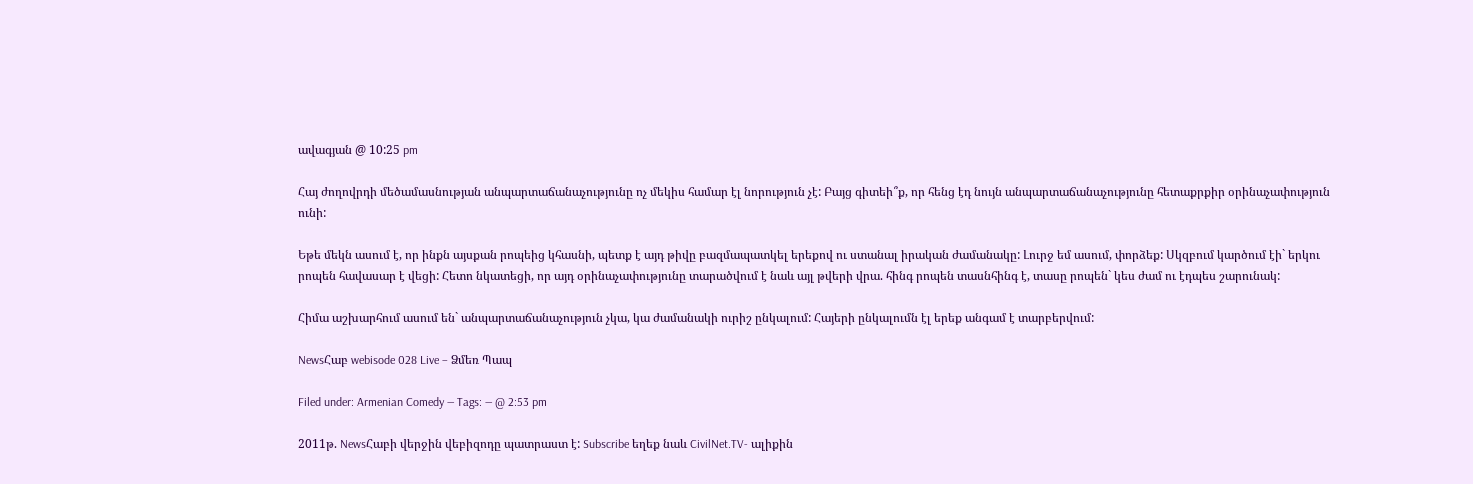ավագյան @ 10:25 pm

Հայ ժողովրդի մեծամասնության անպարտաճանաչությունը ոչ մեկիս համար էլ նորություն չէ: Բայց գիտեի՞ք, որ հենց էդ նույն անպարտաճանաչությունը հետաքրքիր օրինաչափություն ունի:

Եթե մեկն ասում է, որ ինքն այսքան րոպեից կհասնի, պետք է այդ թիվը բազմապատկել երեքով ու ստանալ իրական ժամանակը: Լուրջ եմ ասում, փորձեք: Սկզբում կարծում էի` երկու րոպեն հավասար է վեցի: Հետո նկատեցի, որ այդ օրինաչափությունը տարածվում է նաև այլ թվերի վրա. հինգ րոպեն տասնհինգ է, տասը րոպեն` կես ժամ ու էդպես շարունակ:

Հիմա աշխարհում ասում են` անպարտաճանաչություն չկա, կա ժամանակի ուրիշ ընկալում: Հայերի ընկալումն էլ երեք անգամ է տարբերվում:

NewsՀաբ webisode 028 Live – Ձմեռ Պապ

Filed under: Armenian Comedy — Tags: — @ 2:53 pm

2011թ. NewsՀաբի վերջին վեբիզոդը պատրաստ է: Subscribe եղեք նաև CivilNet.TV- ալիքին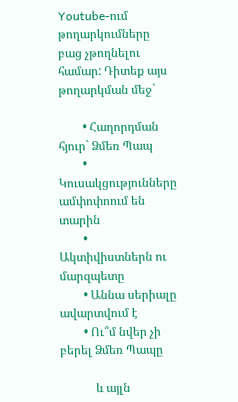Youtube-ում թողարկումները բաց չթողնելու համար: Դիտեք այս թողարկման մեջ`

        • Հաղորդման հյուր` Ձմեռ Պապ
        • Կուսակցությունները ամփոփոում են տարին
        • Ակտիվիստներն ու մարզպետը
        • Աննա սերիալը ավարտվում է
        • Ու՞մ նվեր չի բերել Ձմեռ Պապը

            և այլն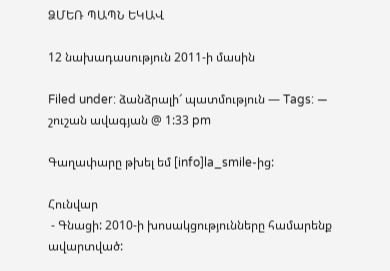ՁՄԵՌ ՊԱՊՆ ԵԿԱՎ

12 նախադասություն 2011-ի մասին

Filed under: ձանձրալի՜ պատմություն — Tags: — շուշան ավագյան @ 1:33 pm

Գաղափարը թխել եմ [info]la_smile-ից:

Հունվար
 - Գնացի: 2010-ի խոսակցությունները համարենք ավարտված: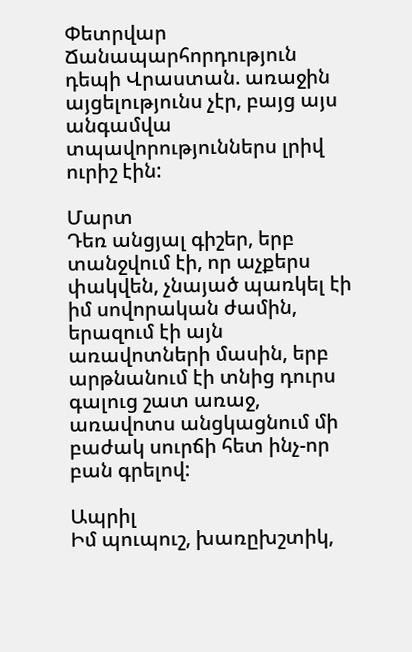Փետրվար
Ճանապարհորդություն դեպի Վրաստան. առաջին այցելությունս չէր, բայց այս անգամվա տպավորություններս լրիվ ուրիշ էին:

Մարտ
Դեռ անցյալ գիշեր, երբ տանջվում էի, որ աչքերս փակվեն, չնայած պառկել էի իմ սովորական ժամին, երազում էի այն առավոտների մասին, երբ արթնանում էի տնից դուրս գալուց շատ առաջ, առավոտս անցկացնում մի բաժակ սուրճի հետ ինչ-որ բան գրելով:

Ապրիլ
Իմ պուպուշ, խառըխշտիկ,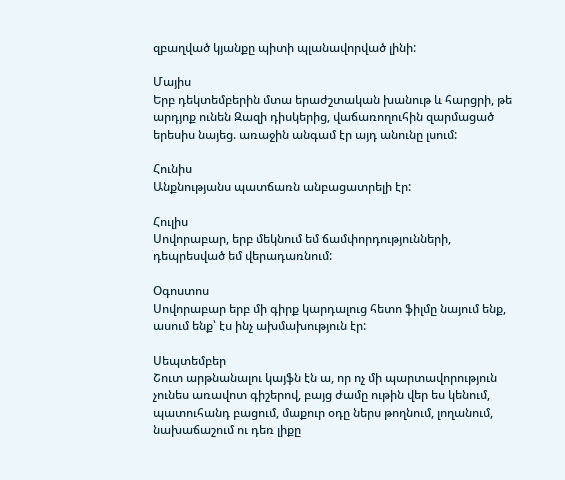զբաղված կյանքը պիտի պլանավորված լինի:

Մայիս
Երբ դեկտեմբերին մտա երաժշտական խանութ և հարցրի, թե արդյոք ունեն Զազի դիսկերից, վաճառողուհին զարմացած երեսիս նայեց. առաջին անգամ էր այդ անունը լսում:

Հունիս
Անքնությանս պատճառն անբացատրելի էր:

Հուլիս
Սովորաբար, երբ մեկնում եմ ճամփորդությունների, դեպրեսված եմ վերադառնում:

Օգոստոս
Սովորաբար երբ մի գիրք կարդալուց հետո ֆիլմը նայում ենք, ասում ենք՝ էս ինչ ախմախություն էր:

Սեպտեմբեր
Շուտ արթնանալու կայֆն էն ա, որ ոչ մի պարտավորություն չունես առավոտ գիշերով, բայց ժամը ութին վեր ես կենում, պատուհանդ բացում, մաքուր օդը ներս թողնում, լողանում, նախաճաշում ու դեռ լիքը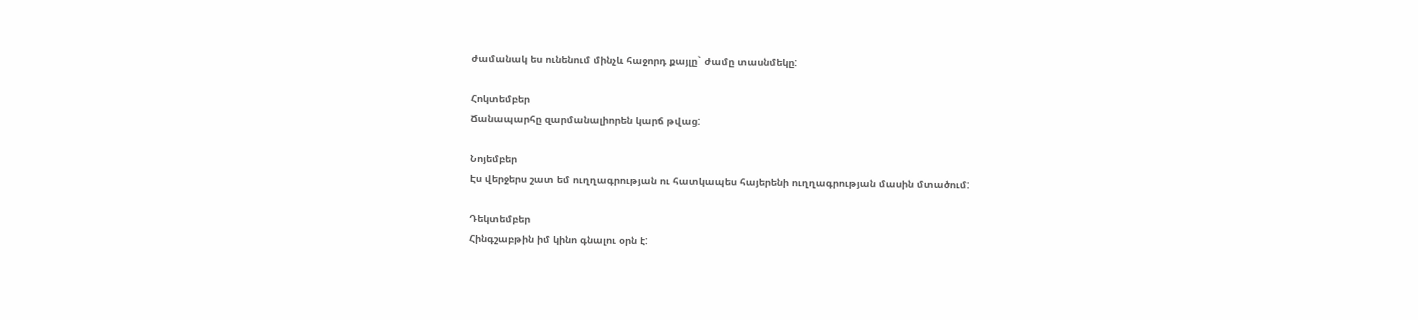ժամանակ ես ունենում մինչև հաջորդ քայլը` ժամը տասնմեկը:

Հոկտեմբեր
Ճանապարհը զարմանալիորեն կարճ թվաց:

Նոյեմբեր
Էս վերջերս շատ եմ ուղղագրության ու հատկապես հայերենի ուղղագրության մասին մտածում:

Դեկտեմբեր
Հինգշաբթին իմ կինո գնալու օրն է: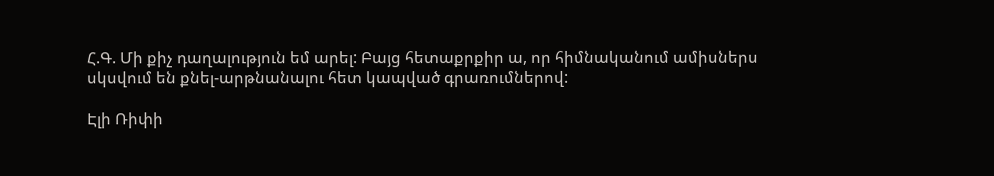Հ.Գ. Մի քիչ դաղալություն եմ արել: Բայց հետաքրքիր ա, որ հիմնականում ամիսներս սկսվում են քնել-արթնանալու հետ կապված գրառումներով:

Էլի Ռիփի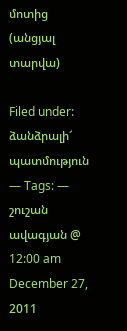մոտից (անցյալ տարվա)

Filed under: ձանձրալի՜ պատմություն — Tags: — շուշան ավագյան @ 12:00 am December 27, 2011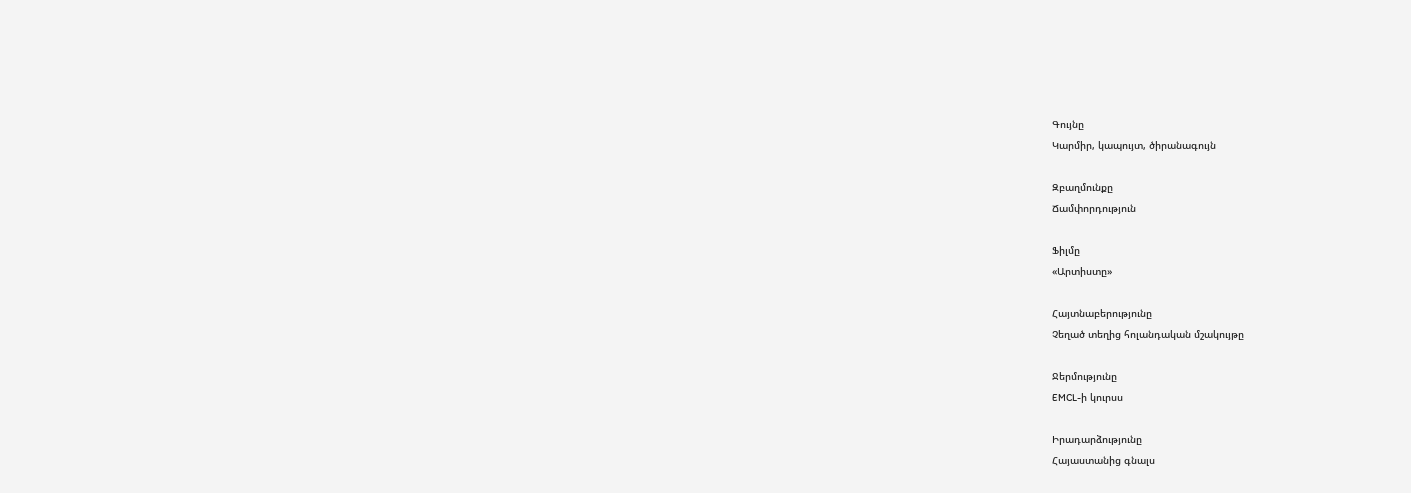Գույնը
Կարմիր, կապույտ, ծիրանագույն

Զբաղմունքը
Ճամփորդություն

Ֆիլմը
«Արտիստը»

Հայտնաբերությունը
Չեղած տեղից հոլանդական մշակույթը

Ջերմությունը
EMCL-ի կուրսս

Իրադարձությունը
Հայաստանից գնալս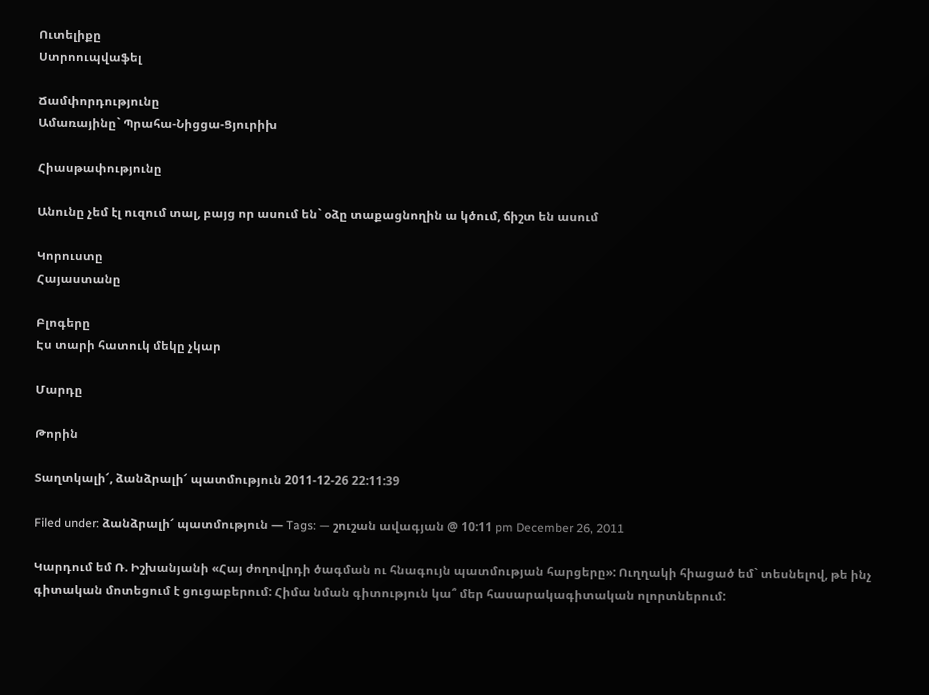Ուտելիքը
Ստրոուպվաֆել

Ճամփորդությունը
Ամառայինը` Պրահա-Նիցցա-Ցյուրիխ

Հիասթափությունը

Անունը չեմ էլ ուզում տալ, բայց որ ասում են` օձը տաքացնողին ա կծում, ճիշտ են ասում

Կորուստը
Հայաստանը

Բլոգերը
Էս տարի հատուկ մեկը չկար

Մարդը

Թորին

Տաղտկալի՜, ձանձրալի՜ պատմություն 2011-12-26 22:11:39

Filed under: ձանձրալի՜ պատմություն — Tags: — շուշան ավագյան @ 10:11 pm December 26, 2011

Կարդում եմ Ռ. Իշխանյանի «Հայ ժողովրդի ծագման ու հնագույն պատմության հարցերը»: Ուղղակի հիացած եմ` տեսնելով, թե ինչ գիտական մոտեցում է ցուցաբերում: Հիմա նման գիտություն կա՞ մեր հասարակագիտական ոլորտներում: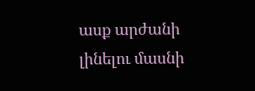ասք արժանի լինելու մասնի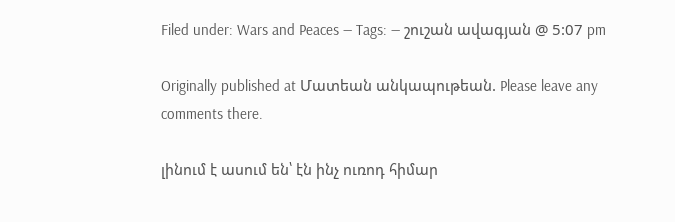Filed under: Wars and Peaces — Tags: — շուշան ավագյան @ 5:07 pm

Originally published at Մատեան անկապութեան. Please leave any comments there.

լինում է ասում են՝ էն ինչ ուռոդ հիմար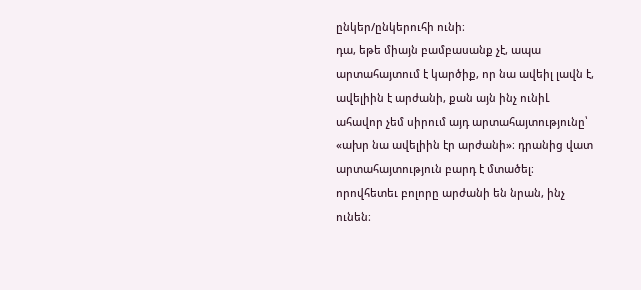ընկեր/ընկերուհի ունի։
դա, եթե միայն բամբասանք չէ, ապա արտահայտում է կարծիք, որ նա ավեիլ լավն է, ավելիին է արժանի, քան այն ինչ ունիԼ
ահավոր չեմ սիրում այդ արտահայտությունը՝ «ախր նա ավելիին էր արժանի»։ դրանից վատ արտահայտություն բարդ է մտածել։
որովհետեւ բոլորը արժանի են նրան, ինչ ունեն։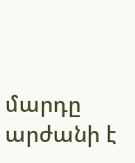մարդը արժանի է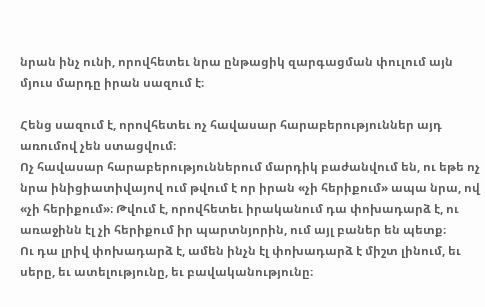նրան ինչ ունի, որովհետեւ նրա ընթացիկ զարգացման փուլում այն մյուս մարդը իրան սազում է։

Հենց սազում է, որովհետեւ ոչ հավասար հարաբերություններ այդ առումով չեն ստացվում։
Ոչ հավասար հարաբերություններում մարդիկ բաժանվում են, ու եթե ոչ նրա ինիցիատիվայով ում թվում է որ իրան «չի հերիքում» ապա նրա, ով «չի հերիքում»։ Թվում է, որովհետեւ իրականում դա փոխադարձ է, ու առաջինն էլ չի հերիքում իր պարտնյորին, ում այլ բաներ են պետք։
Ու դա լրիվ փոխադարձ է, ամեն ինչն էլ փոխադարձ է միշտ լինում, եւ սերը, եւ ատելությունը, եւ բավականությունը։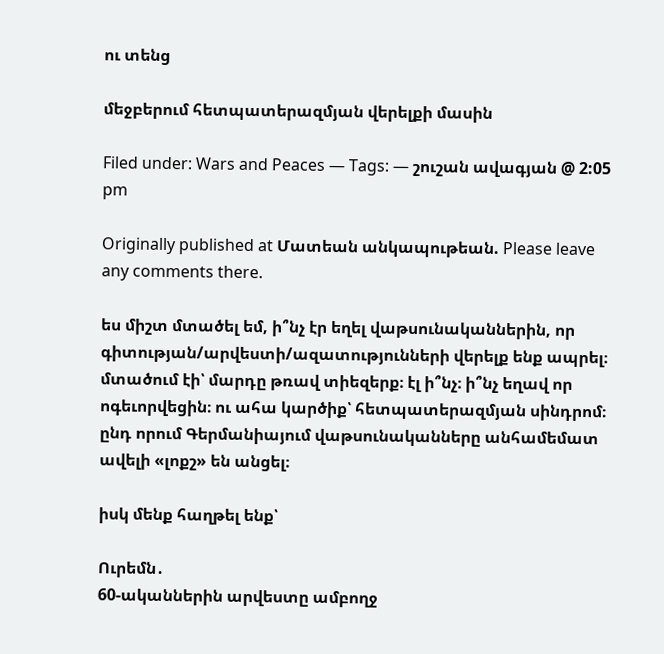ու տենց

մեջբերում հետպատերազմյան վերելքի մասին

Filed under: Wars and Peaces — Tags: — շուշան ավագյան @ 2:05 pm

Originally published at Մատեան անկապութեան. Please leave any comments there.

ես միշտ մտածել եմ, ի՞նչ էր եղել վաթսունականներին, որ գիտության/արվեստի/ազատությունների վերելք ենք ապրել։
մտածում էի՝ մարդը թռավ տիեզերք։ էլ ի՞նչ։ ի՞նչ եղավ որ ոգեւորվեցին։ ու ահա կարծիք՝ հետպատերազմյան սինդրոմ։
ընդ որում Գերմանիայում վաթսունականները անհամեմատ ավելի «լոքշ» են անցել։

իսկ մենք հաղթել ենք՝

Ուրեմն․
60-ականներին արվեստը ամբողջ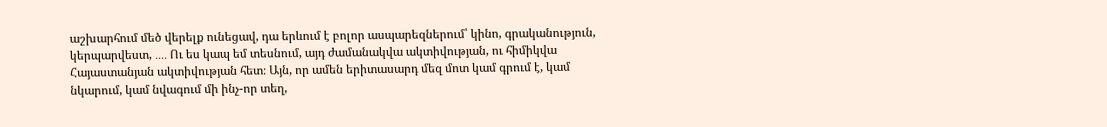աշխարհում մեծ վերելք ունեցավ, դա երևում է բոլոր ասպարեզներում՝ կինո, գրականություն, կերպարվեստ, ․․․․ Ու ես կապ եմ տեսնում, այդ ժամանակվա ակտիվության, ու հիմիկվա Հայաստանյան ակտիվության հետ։ Այն, որ ամեն երիտասարդ մեզ մոտ կամ գրում է, կամ նկարում, կամ նվագում մի ինչ-որ տեղ,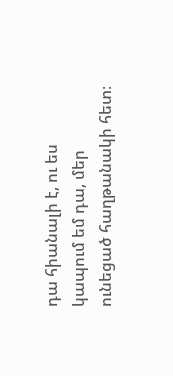դա հիանալի է, ու ես կապում եմ դա, մեր ունեցած հաղթանակի հետ։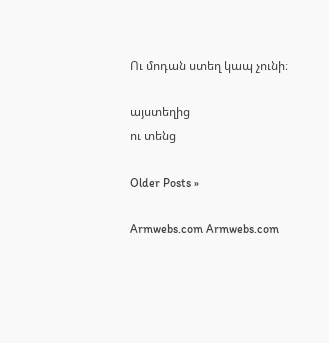Ու մոդան ստեղ կապ չունի։

այստեղից
ու տենց

Older Posts »

Armwebs.com Armwebs.com